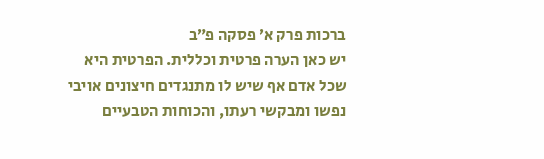ברכות פרק א׳ פסקה פ״ב
יש כאן הערה פרטית וכללית. הפרטית היא שכל אדם אף שיש לו מתנגדים חיצונים אויבי נפשו ומבקשי רעתו, והכוחות הטבעיים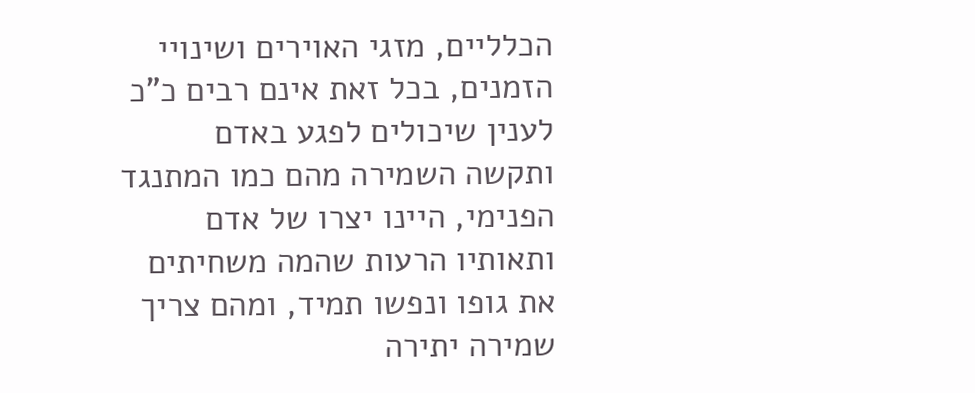הכלליים, מזגי האוירים ושינויי הזמנים, בכל זאת אינם רבים כ"כ לענין שיכולים לפגע באדם ותקשה השמירה מהם כמו המתנגד הפנימי, היינו יצרו של אדם ותאותיו הרעות שהמה משחיתים את גופו ונפשו תמיד, ומהם צריך שמירה יתירה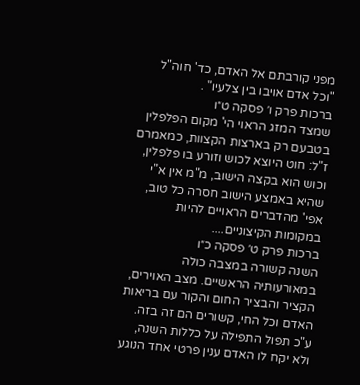מפני קורבתם אל האדם, כד' חוה"ל "וכל אדם אויבו בין צלעיו" .
ברכות פרק ו׳ פסקה ט״ו
שמצד המזג הראוי הי' מקום הפלפלין בטבעם רק בארצות הקצוות, כמאמרם ז"ל: חוט היוצא לכוש וזורע בו פלפלין, וכוש הוא בקצה הישוב, מ"מ אין א"י שהיא באמצע הישוב חסרה כל טוב, אפי' מהדברים הראויים להיות במקומות הקיצוניים....
ברכות פרק ט׳ פסקה כ״ו
השנה קשורה במצבה כולה במאורעותיה הראשיים. מצב האוירים, הקציר והבציר החום והקור עם בריאות האדם וכל החי, קשורים הם זה בזה. ע"כ תפול התפילה על כללות השנה, ולא יקח לו האדם ענין פרטי אחד הנוגע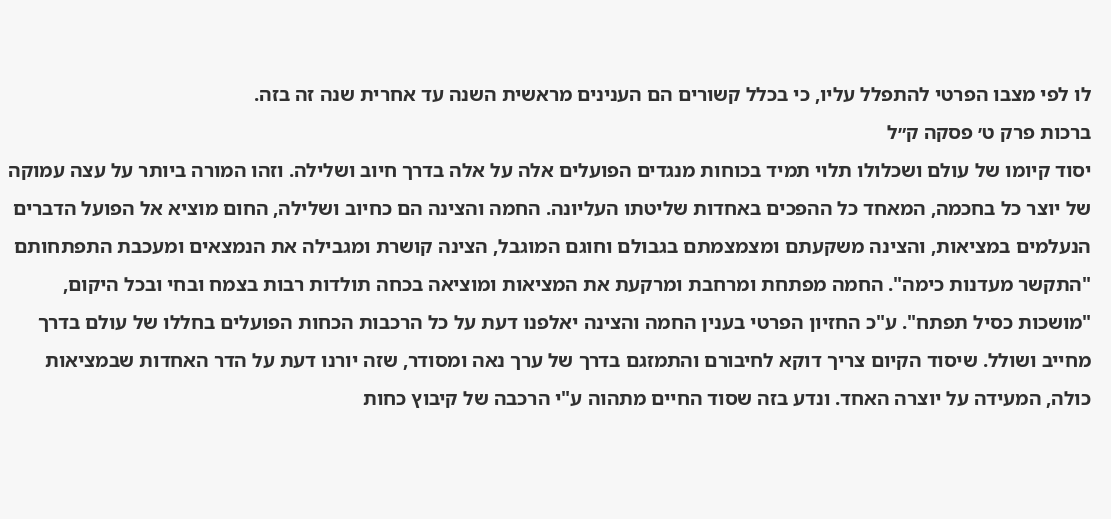לו לפי מצבו הפרטי להתפלל עליו, כי בכלל קשורים הם הענינים מראשית השנה עד אחרית שנה זה בזה.
ברכות פרק ט׳ פסקה ק״ל
יסוד קיומו של עולם ושכלולו תלוי תמיד בכוחות מנגדים הפועלים אלה על אלה בדרך חיוב ושלילה. וזהו המורה ביותר על עצה עמוקה של יוצר כל בחכמה, המאחד כל ההפכים באחדות שליטתו העליונה. החמה והצינה הם כחיוב ושלילה, החום מוציא אל הפועל הדברים הנעלמים במציאות, והצינה משקעתם ומצמצמתם בגבולם וחוגם המוגבל, הצינה קושרת ומגבילה את הנמצאים ומעכבת התפתחותם "התקשר מעדנות כימה". החמה מפתחת ומרחבת ומרקעת את המציאות ומוציאה בכחה תולדות רבות בצמח ובחי ובכל היקום, "מושכות כסיל תפתח". ע"כ החזיון הפרטי בענין החמה והצינה יאלפנו דעת על כל הרכבות הכחות הפועלים בחללו של עולם בדרך מחייב ושולל. שיסוד הקיום צריך דוקא לחיבורם והתמזגם בדרך של ערך נאה ומסודר, שזה יורנו דעת על הדר האחדות שבמציאות כולה, המעידה על יוצרה האחד. ונדע בזה שסוד החיים מתהוה ע"י הרכבה של קיבוץ כחות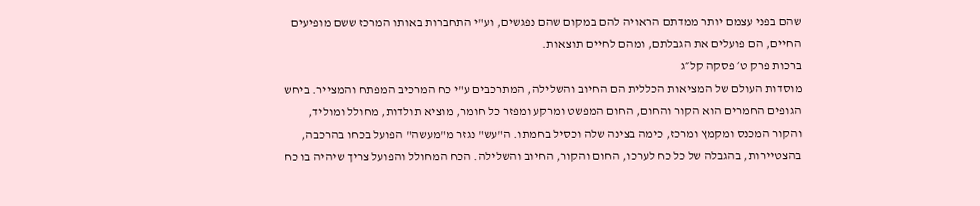שהם בפני עצמם יותר ממדתם הראויה להם במקום שהם נפגשים, וע"י התחברות באותו המרכז ששם מופיעים החיים, הם פועלים את הגבלתם, ומהם לחיים תוצאות.
ברכות פרק ט׳ פסקה קל״ג
מוסדות העולם של המציאות הכללית הם החיוב והשלילה, המתרכבים ע"י כח המרכיב המפתח והמצייר. ביחש הגופים החמרים הוא הקור והחום, החום המפשט ומרקע ומפזר כל חומר, מוציא תולדות, מחולל ומוליד, והקור המכנס ומקמץ ומרכז, כימה בצינה שלה וכסיל בחמתו. ה"עש" נגזר מ"מעשה" הפועל בכחו בהרכבה, בהצטיירות, בהגבלה של כל כח לערכו, החום והקור, החיוב והשלילה. הכח המחולל והפועל צריך שיהיה בו כח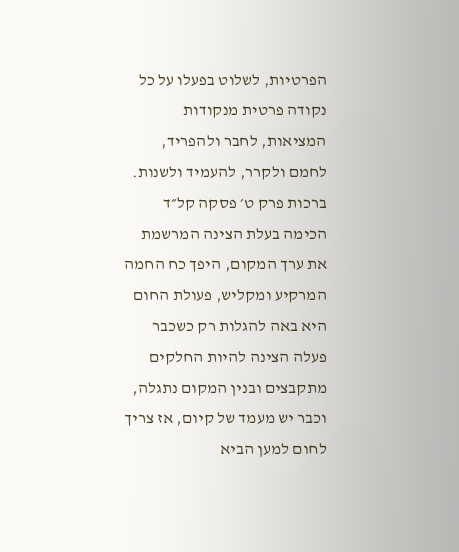הפרטיות, לשלוט בפעלו על כל נקודה פרטית מנקודות המציאות, לחבר ולהפריד, לחמם ולקרר, להעמיד ולשנות.
ברכות פרק ט׳ פסקה קל״ד
הכימה בעלת הצינה המרשמת את ערך המקום, היפך כח החמה המרקיע ומקליש, פעולת החום היא באה להגלות רק כשכבר פעלה הצינה להיות החלקים מתקבצים ובנין המקום נתגלה, וכבר יש מעמד של קיום, אז צריך לחום למען הביא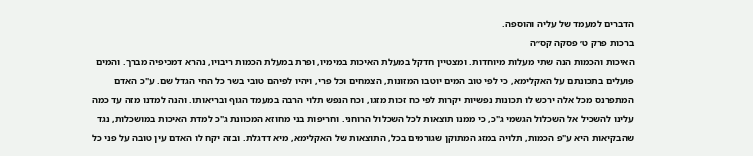הדברים למעמד של עליה והוספה.
ברכות פרק ט׳ פסקה קס״ה
האיכות והכמות הנה שתי מעלות מיוחדות. ומצטיין חדקל במעלת האיכות במימיו, ופרת במעלת הכמות ריבויו, נהרא דמכיפיה מברך. והמים פועלים בתכונתם על האקלימא, כי לפי טוב המים יוטבו המזונות, הצמחים וכל פרי, ויהיו לפיהם טובי בשר כל החי הגדל שם. ע"כ האדם המתפרנס מכל אלה ירכש לו תכונות נפשיות יקרות לפי כח זכות מזגו, וכח הנפש תלוי הרבה במעמד הגוף ובריאותו. והנה למדנו מזה עד כמה עלינו להשכיל אל השכלול הגשמי ג"כ, כי ממנו תוצאות לכל השכלול הרוחני. וחריפות בני מחוזא המכוונת ג"כ למדת האיכות במושכלות, נגד שהבקיאות היא ע"פ הכמות, תלויה במזג המתוקן שגורמים בכל, התוצאות של האקלימא, מיא דדגלת. ובזה יקח לו האדם עין טובה על פני כל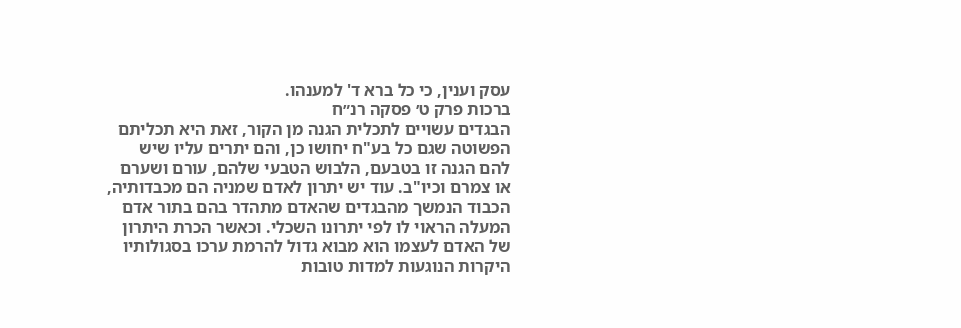עסק וענין, כי כל ברא ד' למענהו.
ברכות פרק ט׳ פסקה רנ״ח
הבגדים עשויים לתכלית הגנה מן הקור, זאת היא תכליתם הפשוטה שגם כל בע"ח יחושו כן, והם יתרים עליו שיש להם הגנה זו בטבעם, הלבוש הטבעי שלהם, עורם ושערם או צמרם וכיו"ב. עוד יש יתרון לאדם שמניה הם מכבדותיה, הכבוד הנמשך מהבגדים שהאדם מתהדר בהם בתור אדם המעלה הראוי לו לפי יתרונו השכלי. וכאשר הכרת היתרון של האדם לעצמו הוא מבוא גדול להרמת ערכו בסגולותיו היקרות הנוגעות למדות טובות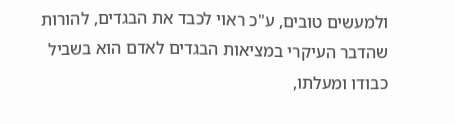ולמעשים טובים, ע"כ ראוי לכבד את הבגדים, להורות שהדבר העיקרי במציאות הבגדים לאדם הוא בשביל כבודו ומעלתו,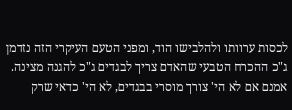לכסות ערוותו ולהלבישו הוד, ומפני הטעם העיקרי הזה נזדמן ג"כ ההכרח הטבעי שהאדם צריך לבגדים ג"כ להגנה מצינה. אמנם אם לא הי' צורך מוסרי בבגדים, לא הי' כדאי שרק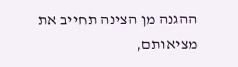ההגנה מן הצינה תחייב את מציאותם,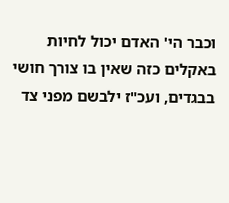וכבר הי' האדם יכול לחיות באקלים כזה שאין בו צורך חושי בבגדים, ועכ"ז ילבשם מפני צד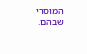המוסרי שבהם.